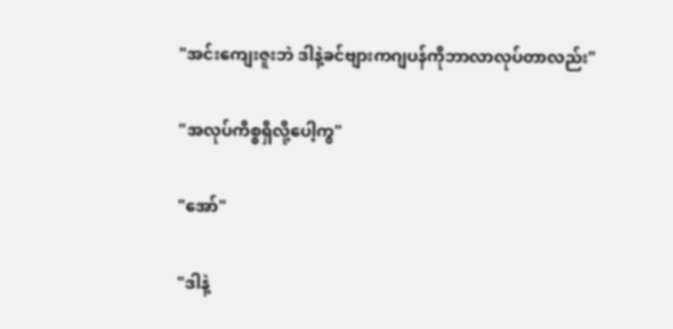"အင်းကျေးဇူးဘဲ ဒါနဲ့ခင်ဗျားကဂျပန်ကိုဘာလာလုပ်တာလည်း"

"အလုပ်ကိစ္စရှိလို့ပေါ့ကွ"

"အော်"

"ဒါနဲ့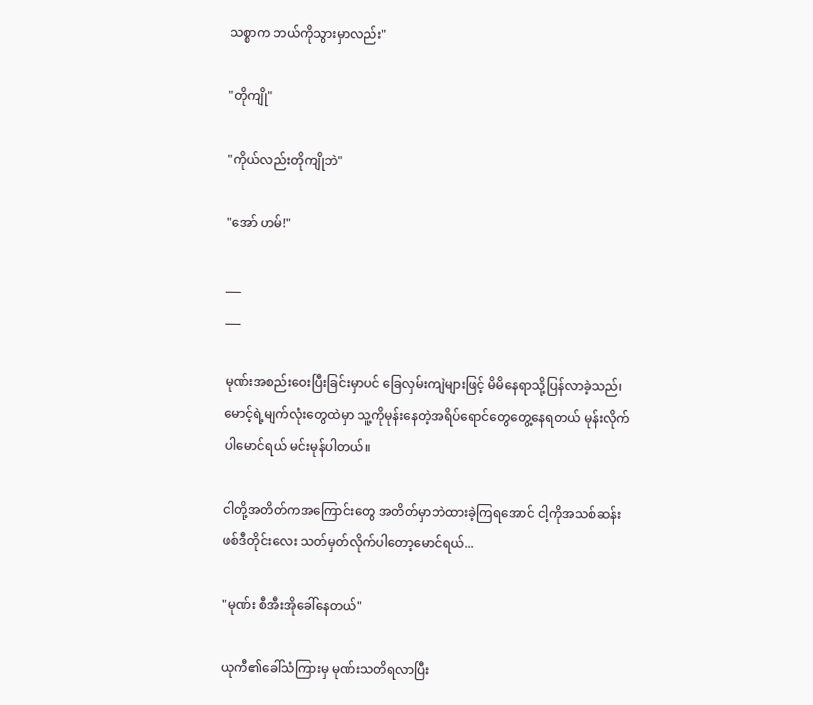သစ္စာက ဘယ်ကိုသွားမှာလည်း"

"တိုကျို"

"ကိုယ်လည်းတိုကျိုဘဲ"

"အော် ဟမ်!"

___
___

မုဏ်းအစည်းဝေးပြီးခြင်းမှာပင် ခြေလှမ်းကျဲများဖြင့် မိမိနေရာသို့ပြန်လာခဲ့သည်၊ မောင့်ရဲ့မျက်လုံးတွေထဲမှာ သူ့ကိုမုန်းနေတဲ့အရိပ်ရောင်တွေတွေ့နေရတယ် မုန်းလိုက်ပါမောင်ရယ် မင်းမုန်ပါတယ်။

ငါတို့အတိတ်ကအကြောင်းတွေ အတိတ်မှာဘဲထားခဲ့ကြရအောင် ငါ့ကိုအသစ်ဆန်းဖစ်ဒီတိုင်းလေး သတ်မှတ်လိုက်ပါတော့မောင်ရယ်...

"မုဏ်း စီအီးအိုခေါ်နေတယ်"

ယုကီ၏ခေါ်သံကြားမှ မုဏ်းသတိရလာပြီး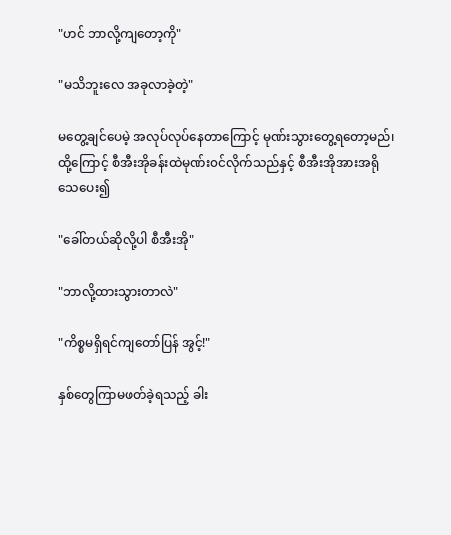"ဟင် ဘာလို့ကျတော့ကို"

"မသိဘူးလေ အခုလာခဲ့တဲ့"

မတွေ့ချင်ပေမဲ့ အလုပ်လုပ်နေတာကြောင့် မုဏ်းသွားတွေ့ရတော့မည်၊ ထို့ကြောင့် စီအီးအိုခန်းထဲမုဏ်း၀င်လိုက်သည်နှင့် စီအီးအိုအားအရိုသေပေး၍

"ခေါ်တယ်ဆိုလို့ပါ စီအီးအို"

"ဘာလို့ထားသွားတာလဲ"

"ကိစ္စမရှိရင်ကျတော်ပြန် အွင့်!"

နှစ်တွေကြာမဖတ်ခဲ့ရသည့် ခါး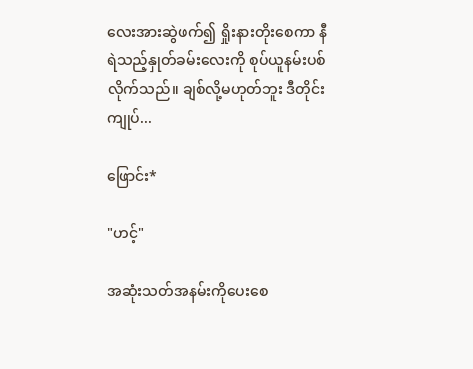လေးအားဆွဲဖက်၍ ရှိုးနားတိုးစေကာ နီရဲသည့်နှုတ်ခမ်းလေးကို စုပ်ယူနမ်းပစ်လိုက်သည်။ ချစ်လို့မဟုတ်ဘူး ဒီတိုင်း ကျုပ်...

ဖြောင်း*

"ဟင့်"

အဆုံးသတ်အနမ်းကိုပေးစေ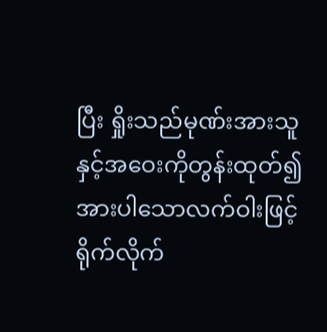ပြီး ရှိုးသည်မုဏ်းအားသူနှင့်အဝေးကိုတွန်းထုတ်၍ အားပါသောလက်ဝါးဖြင့် ရိုက်လိုက်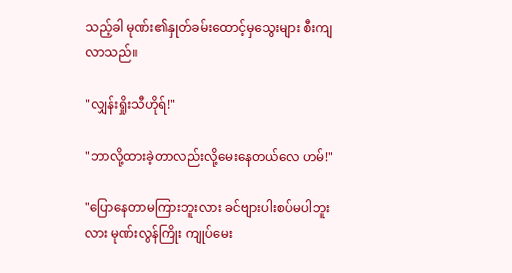သည့်ခါ မုဏ်း၏နှုတ်ခမ်းထောင့်မှသွေးများ စီးကျလာသည်။

"လျှန်းရှိုးသီဟိုရ်!"

"ဘာလို့ထားခဲ့တာလည်းလို့မေးနေတယ်လေ ဟမ်!"

"ပြောနေတာမကြားဘူးလား ခင်ဗျားပါးစပ်မပါဘူးလား မုဏ်းလွန်ကြိုး ကျုပ်မေး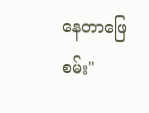နေတာဖြေစမ်း"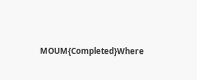MOUM{Completed}Where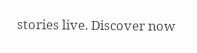stories live. Discover now